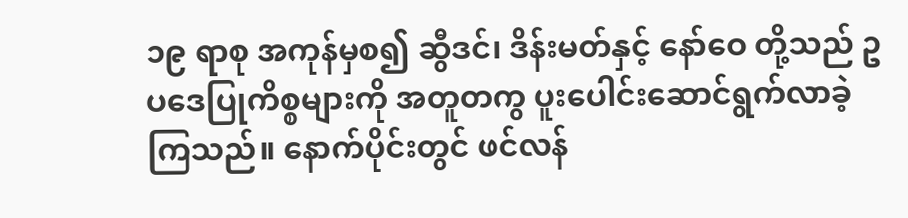၁၉ ရာစု အကုန်မှစ၍ ဆွီဒင်၊ ဒိန်းမတ်နှင့် နော်ဝေ တို့သည် ဥပဒေပြုကိစ္စများကို အတူတကွ ပူးပေါင်းဆောင်ရွက်လာခဲ့ကြသည်။ နောက်ပိုင်းတွင် ဖင်လန်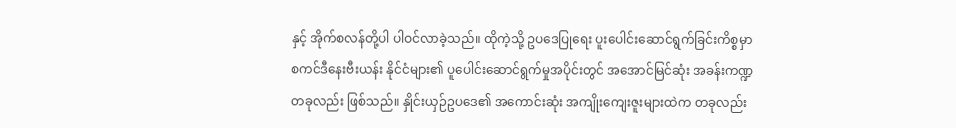နှင့် အိုက်စလန်တို့ပါ ပါဝင်လာခဲ့သည်။ ထိုကဲ့သို့ ဥပဒေပြုရေး ပူးပေါင်းဆောင်ရွက်ခြင်းကိစ္စမှာ စကင်ဒီနေးဗီးယန်း နိုင်ငံများ၏ ပူပေါင်းဆောင်ရွက်မှုအပိုင်းတွင် အအောင်မြင်ဆုံး အခန်းကဏ္ဍ တခုလည်း ဖြစ်သည်။ နှိုင်းယှဉ်ဥပဒေ၏ အကောင်းဆုံး အကျိုးကျေးဇူးများထဲက တခုလည်း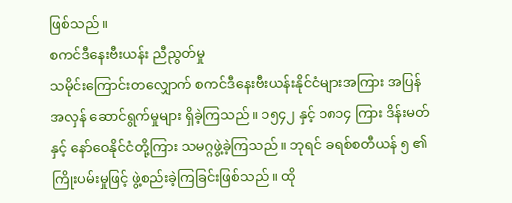ဖြစ်သည်။
စကင်ဒီနေးဗီးယန်း ညီညွတ်မှု
သမိုင်းကြောင်းတလျှောက် စကင်ဒီနေးဗီးယန်းနိုင်ငံများအကြား အပြန်အလှန် ဆောင်ရွက်မှုများ ရှိခဲ့ကြသည်။ ၁၅၄၂ နှင့် ၁၈၁၄ ကြား ဒိန်းမတ်နှင့် နော်ဝေနိုင်ငံတို့ကြား သမဂ္ဂဖွဲ့ခဲ့ကြသည်။ ဘုရင် ခရစ်စတီယန် ၅ ၏ ကြိုးပမ်းမှုဖြင့် ဖွဲ့စည်းခဲ့ကြခြင်းဖြစ်သည်။ ထို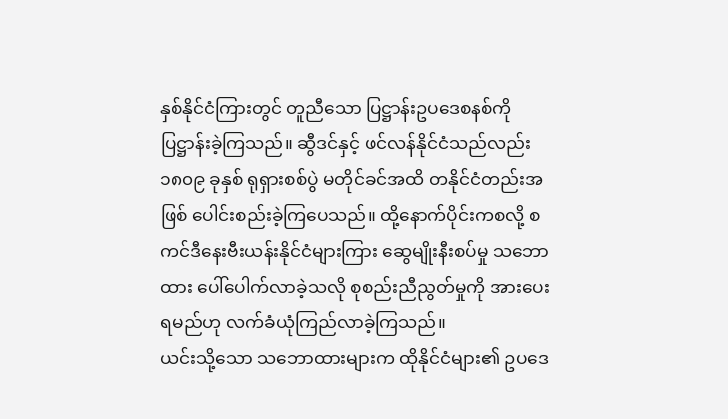နှစ်နိုင်ငံကြားတွင် တူညီသော ပြဋ္ဌာန်းဥပဒေစနစ်ကို ပြဋ္ဌာန်းခဲ့ကြသည်။ ဆွီဒင်နှင့် ဖင်လန်နိုင်ငံသည်လည်း ၁၈၀၉ ခုနှစ် ရုရှားစစ်ပွဲ မတိုင်ခင်အထိ တနိုင်ငံတည်းအဖြစ် ပေါင်းစည်းခဲ့ကြပေသည်။ ထို့နောက်ပိုင်းကစလို့ စကင်ဒီနေးဗီးယန်းနိုင်ငံများကြား ဆွေမျိုးနီးစပ်မှု သဘောထား ပေါ်ပေါက်လာခဲ့သလို စုစည်းညီညွတ်မှုကို အားပေးရမည်ဟု လက်ခံယုံကြည်လာခဲ့ကြသည်။
ယင်းသို့သော သဘောထားများက ထိုနိုင်ငံများ၏ ဥပဒေ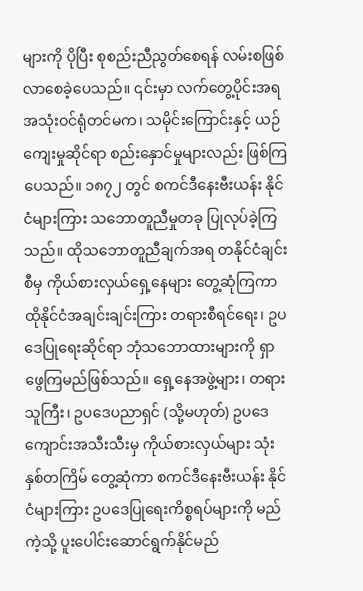များကို ပိုပြီး စုစည်းညီညွတ်စေရန် လမ်းစဖြစ်လာစေခဲ့ပေသည်။ ၎င်းမှာ လက်တွေ့ပိုင်းအရ အသုံးဝင်ရုံတင်မက၊ သမိုင်းကြောင်းနှင့် ယဉ်ကျေးမှုဆိုင်ရာ စည်းနှောင်မှုများလည်း ဖြစ်ကြပေသည်။ ၁၈၇၂ တွင် စကင်ဒီနေးဗီးယန်း နိုင်ငံများကြား သဘောတူညီမှုတခု ပြုလုပ်ခဲ့ကြသည်။ ထိုသဘောတူညီချက်အရ တနိုင်ငံချင်းစီမှ ကိုယ်စားလှယ်ရှေ့နေများ တွေ့ဆုံကြကာ ထိုနိုင်ငံအချင်းချင်းကြား တရားစီရင်ရေး၊ ဥပဒေပြုရေးဆိုင်ရာ ဘုံသဘောထားများကို ရှာဖွေကြမည်ဖြစ်သည်။ ရှေ့နေအဖွဲ့များ၊ တရားသူကြီး၊ ဥပဒေပညာရှင် (သို့မဟုတ်) ဥပဒေကျောင်းအသီးသီးမှ ကိုယ်စားလှယ်များ သုံးနှစ်တကြိမ် တွေ့ဆုံကာ စကင်ဒီနေးဗီးယန်း နိုင်ငံများကြား ဥပဒေပြုရေးကိစ္စရပ်များကို မည်ကဲ့သို့ ပူးပေါင်းဆောင်ရွက်နိုင်မည်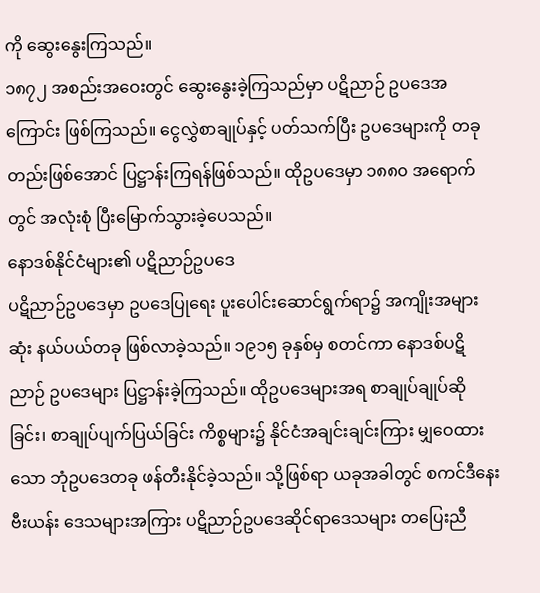ကို ဆွေးနွေးကြသည်။
၁၈၇၂ အစည်းအဝေးတွင် ဆွေးနွေးခဲ့ကြသည်မှာ ပဋိညာဉ် ဥပဒေအကြောင်း ဖြစ်ကြသည်။ ငွေလွှဲစာချုပ်နှင့် ပတ်သက်ပြီး ဥပဒေများကို တခုတည်းဖြစ်အောင် ပြဋ္ဌာန်းကြရန်ဖြစ်သည်။ ထိုဥပဒေမှာ ၁၈၈၀ အရောက်တွင် အလုံးစုံ ပြီးမြောက်သွားခဲ့ပေသည်။
နောဒစ်နိုင်ငံများ၏ ပဋိညာဉ်ဥပဒေ
ပဋိညာဉ်ဥပဒေမှာ ဥပဒေပြုရေး ပူးပေါင်းဆောင်ရွက်ရာ၌ အကျိုးအများဆုံး နယ်ပယ်တခု ဖြစ်လာခဲ့သည်။ ၁၉၁၅ ခုနှစ်မှ စတင်ကာ နောဒစ်ပဋိညာဉ် ဥပဒေများ ပြဋ္ဌာန်းခဲ့ကြသည်။ ထိုဥပဒေများအရ စာချုပ်ချုပ်ဆိုခြင်း၊ စာချုပ်ပျက်ပြယ်ခြင်း ကိစ္စများ၌ နိုင်ငံအချင်းချင်းကြား မျှဝေထားသော ဘုံဥပဒေတခု ဖန်တီးနိုင်ခဲ့သည်။ သို့ဖြစ်ရာ ယခုအခါတွင် စကင်ဒီနေးဗီးယန်း ဒေသများအကြား ပဋိညာဉ်ဥပဒေဆိုင်ရာဒေသများ တပြေးညီ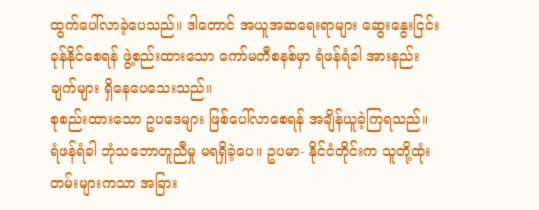ထွက်ပေါ်လာခဲ့ပေသည်။ ဒါတောင် အယူအဆရေးရာများ ဆွေးနွေးငြင်းခုန်နိုင်စေရန် ဖွဲ့စည်းထားသော ကော်မတီစနစ်မှာ ရံဖန်ရံခါ အားနည်းချက်များ ရှိနေပေသေးသည်။
စုစည်းထားသော ဥပဒေများ ဖြစ်ပေါ်လာစေရန် အချိန်ယူခဲ့ကြရသည်။ ရံဖန်ရံခါ ဘုံသဘောတူညီမှု မရရှိခဲ့ပေ။ ဥပမာ- နိုင်ငံတိုင်းက သူတို့ထုံးတမ်းများကသာ အခြား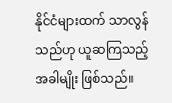နိုင်ငံများထက် သာလွန်သည်ဟု ယူဆကြသည့်အခါမျိုး ဖြစ်သည်။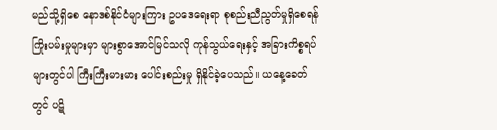မည်သို့ရှိစေ နောဒစ်နိုင်ငံများကြား ဥပဒေရေးရာ စုစည်းညီညွတ်မှုရှိစေရန် ကြိုးပမ်းမှုများမှာ များစွာအောင်မြင်သလို ကုန်သွယ်ရေးနှင့် အခြားကိစ္စရပ်များတွင်ပါ ကြီးကြီးမားမား ပေါင်းစည်းမှု ရှိနိုင်ခဲ့ပေသည်။ ယနေ့ခေတ်တွင် ပဋိ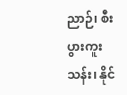ညာဉ်၊ စီးပွားကူးသန်း၊ နိုင်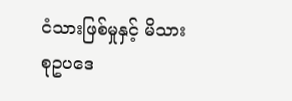ငံသားဖြစ်မှုနှင့် မိသားစုဥပဒေ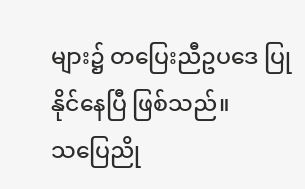များ၌ တပြေးညီဥပဒေ ပြုနိုင်နေပြီ ဖြစ်သည်။
သပြေညို